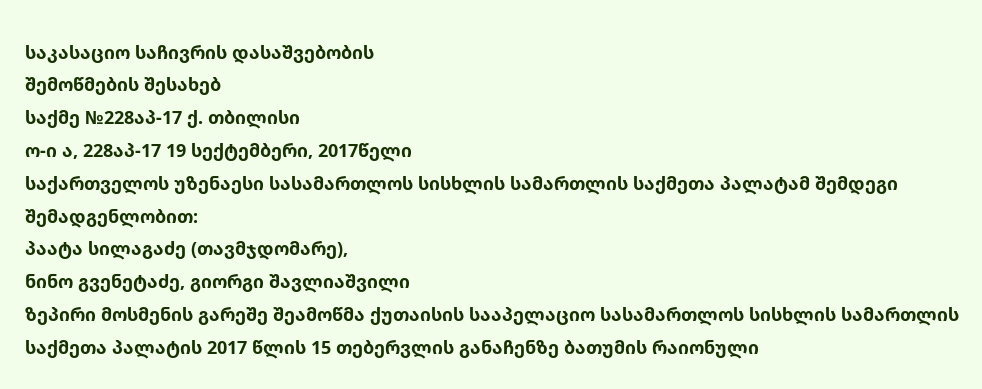საკასაციო საჩივრის დასაშვებობის
შემოწმების შესახებ
საქმე №228აპ-17 ქ. თბილისი
ო-ი ა, 228აპ-17 19 სექტემბერი, 2017წელი
საქართველოს უზენაესი სასამართლოს სისხლის სამართლის საქმეთა პალატამ შემდეგი შემადგენლობით:
პაატა სილაგაძე (თავმჯდომარე),
ნინო გვენეტაძე, გიორგი შავლიაშვილი
ზეპირი მოსმენის გარეშე შეამოწმა ქუთაისის სააპელაციო სასამართლოს სისხლის სამართლის საქმეთა პალატის 2017 წლის 15 თებერვლის განაჩენზე ბათუმის რაიონული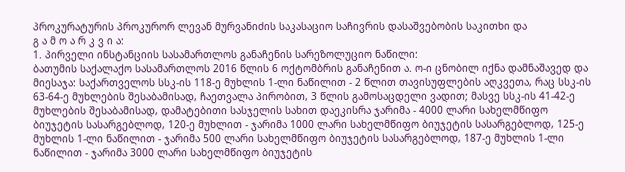პროკურატურის პროკურორ ლევან მურვანიძის საკასაციო საჩივრის დასაშვებობის საკითხი და
გ ა მ ო ა რ კ ვ ი ა:
1. პირველი ინსტანციის სასამართლოს განაჩენის სარეზოლუციო ნაწილი:
ბათუმის საქალაქო სასამართლოს 2016 წლის 6 ოქტომბრის განაჩენით ა. ო-ი ცნობილ იქნა დამნაშავედ და მიესაჯა: საქართველოს სსკ-ის 118-ე მუხლის 1-ლი ნაწილით - 2 წლით თავისუფლების აღკვეთა, რაც სსკ-ის 63-64-ე მუხლების შესაბამისად, ჩაეთვალა პირობით, 3 წლის გამოსაცდელი ვადით; მასვე სსკ-ის 41-42-ე მუხლების შესაბამისად, დამატებითი სასჯელის სახით დაეკისრა ჯარიმა - 4000 ლარი სახელმწიფო ბიუჯეტის სასარგებლოდ, 120-ე მუხლით - ჯარიმა 1000 ლარი სახელმწიფო ბიუჯეტის სასარგებლოდ, 125-ე მუხლის 1-ლი ნაწილით - ჯარიმა 500 ლარი სახელმწიფო ბიუჯეტის სასარგებლოდ, 187-ე მუხლის 1-ლი ნაწილით - ჯარიმა 3000 ლარი სახელმწიფო ბიუჯეტის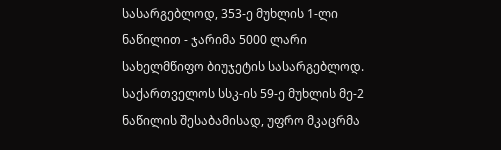სასარგებლოდ, 353-ე მუხლის 1-ლი ნაწილით - ჯარიმა 5000 ლარი სახელმწიფო ბიუჯეტის სასარგებლოდ. საქართველოს სსკ-ის 59-ე მუხლის მე-2 ნაწილის შესაბამისად, უფრო მკაცრმა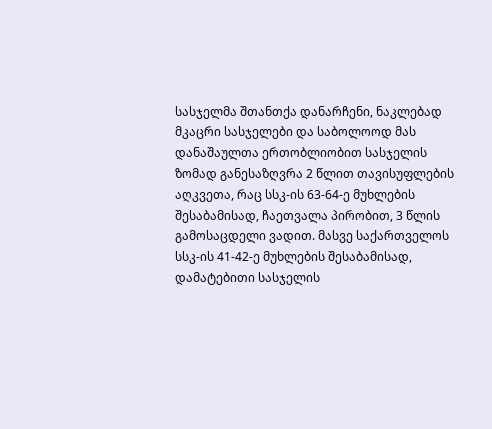სასჯელმა შთანთქა დანარჩენი, ნაკლებად მკაცრი სასჯელები და საბოლოოდ მას დანაშაულთა ერთობლიობით სასჯელის ზომად განესაზღვრა 2 წლით თავისუფლების აღკვეთა, რაც სსკ-ის 63-64-ე მუხლების შესაბამისად, ჩაეთვალა პირობით, 3 წლის გამოსაცდელი ვადით. მასვე საქართველოს სსკ-ის 41-42-ე მუხლების შესაბამისად, დამატებითი სასჯელის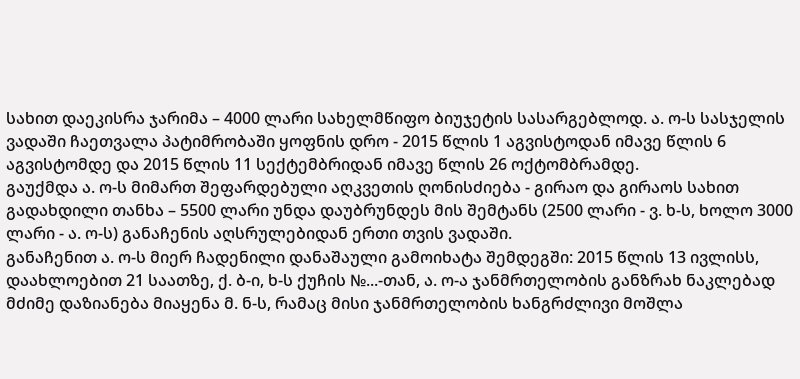სახით დაეკისრა ჯარიმა – 4000 ლარი სახელმწიფო ბიუჯეტის სასარგებლოდ. ა. ო-ს სასჯელის ვადაში ჩაეთვალა პატიმრობაში ყოფნის დრო - 2015 წლის 1 აგვისტოდან იმავე წლის 6 აგვისტომდე და 2015 წლის 11 სექტემბრიდან იმავე წლის 26 ოქტომბრამდე.
გაუქმდა ა. ო-ს მიმართ შეფარდებული აღკვეთის ღონისძიება - გირაო და გირაოს სახით გადახდილი თანხა – 5500 ლარი უნდა დაუბრუნდეს მის შემტანს (2500 ლარი - ვ. ხ-ს, ხოლო 3000 ლარი - ა. ო-ს) განაჩენის აღსრულებიდან ერთი თვის ვადაში.
განაჩენით ა. ო-ს მიერ ჩადენილი დანაშაული გამოიხატა შემდეგში: 2015 წლის 13 ივლისს, დაახლოებით 21 საათზე, ქ. ბ-ი, ხ-ს ქუჩის №...-თან, ა. ო-ა ჯანმრთელობის განზრახ ნაკლებად მძიმე დაზიანება მიაყენა მ. ნ-ს, რამაც მისი ჯანმრთელობის ხანგრძლივი მოშლა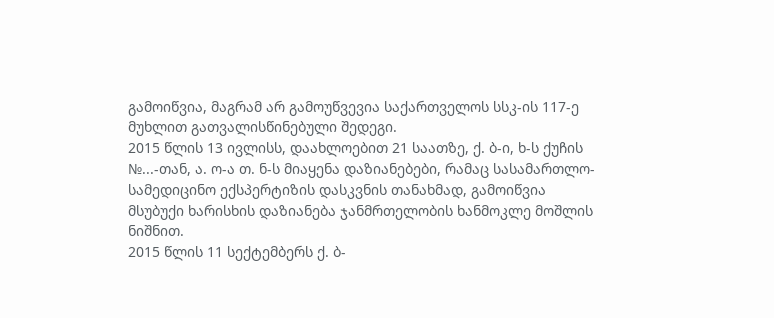გამოიწვია, მაგრამ არ გამოუწვევია საქართველოს სსკ-ის 117-ე მუხლით გათვალისწინებული შედეგი.
2015 წლის 13 ივლისს, დაახლოებით 21 საათზე, ქ. ბ-ი, ხ-ს ქუჩის №...-თან, ა. ო-ა თ. ნ-ს მიაყენა დაზიანებები, რამაც სასამართლო- სამედიცინო ექსპერტიზის დასკვნის თანახმად, გამოიწვია მსუბუქი ხარისხის დაზიანება ჯანმრთელობის ხანმოკლე მოშლის ნიშნით.
2015 წლის 11 სექტემბერს ქ. ბ-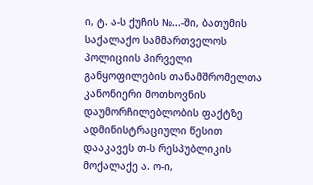ი, ტ. ა-ს ქუჩის №...-ში, ბათუმის საქალაქო სამმართველოს პოლიციის პირველი განყოფილების თანამშრომელთა კანონიერი მოთხოვნის დაუმორჩილებლობის ფაქტზე ადმინისტრაციული წესით დააკავეს თ-ს რესპუბლიკის მოქალაქე ა. ო-ი,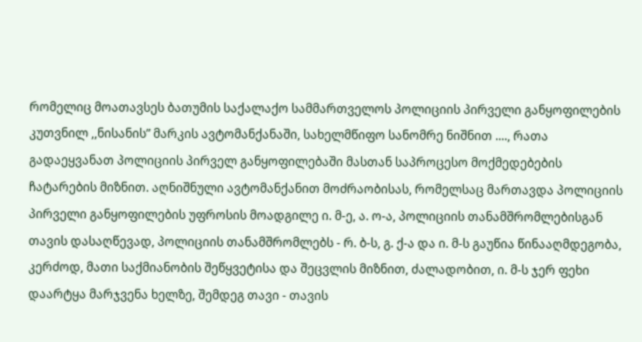რომელიც მოათავსეს ბათუმის საქალაქო სამმართველოს პოლიციის პირველი განყოფილების კუთვნილ ,,ნისანის” მარკის ავტომანქანაში, სახელმწიფო სანომრე ნიშნით ...., რათა გადაეყვანათ პოლიციის პირველ განყოფილებაში მასთან საპროცესო მოქმედებების ჩატარების მიზნით. აღნიშნული ავტომანქანით მოძრაობისას, რომელსაც მართავდა პოლიციის პირველი განყოფილების უფროსის მოადგილე ი. მ-ე, ა. ო-ა, პოლიციის თანამშრომლებისგან თავის დასაღწევად, პოლიციის თანამშრომლებს - რ. ბ-ს, გ. ქ-ა და ი. მ-ს გაუწია წინააღმდეგობა, კერძოდ, მათი საქმიანობის შეწყვეტისა და შეცვლის მიზნით, ძალადობით, ი. მ-ს ჯერ ფეხი დაარტყა მარჯვენა ხელზე, შემდეგ თავი - თავის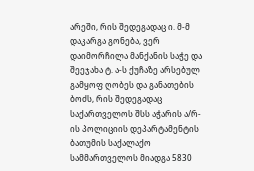არეში, რის შედეგადაც ი. მ-მ დაკარგა გონება, ვერ დაიმორჩილა მანქანის საჭე და შეეჯახა ტ. ა-ს ქუჩაზე არსებულ გამყოფ ღობეს და განათების ბოძს, რის შედეგადაც საქართველოს შსს აჭარის ა/რ-ის პოლიციის დეპარტამენტის ბათუმის საქალაქო სამმართველოს მიადგა 5830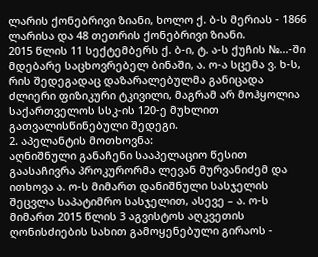ლარის ქონებრივი ზიანი, ხოლო ქ. ბ-ს მერიას - 1866 ლარისა და 48 თეთრის ქონებრივი ზიანი.
2015 წლის 11 სექტემბერს ქ. ბ-ი, ტ. ა-ს ქუჩის №...-ში მდებარე საცხოვრებელ ბინაში, ა. ო-ა სცემა ვ. ხ-ს, რის შედეგადაც დაზარალებულმა განიცადა ძლიერი ფიზიკური ტკივილი, მაგრამ არ მოჰყოლია საქართველოს სსკ-ის 120-ე მუხლით გათვალისწინებული შედეგი.
2. აპელანტის მოთხოვნა:
აღნიშნული განაჩენი სააპელაციო წესით გაასაჩივრა პროკურორმა ლევან მურვანიძემ და ითხოვა ა. ო-ს მიმართ დანიშნული სასჯელის შეცვლა საპატიმრო სასჯელით, ასევე – ა. ო-ს მიმართ 2015 წლის 3 აგვისტოს აღკვეთის ღონისძიების სახით გამოყენებული გირაოს -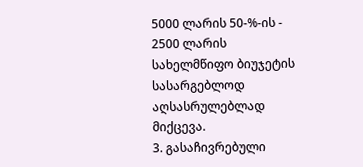5000 ლარის 50-%-ის - 2500 ლარის სახელმწიფო ბიუჯეტის სასარგებლოდ აღსასრულებლად მიქცევა.
3. გასაჩივრებული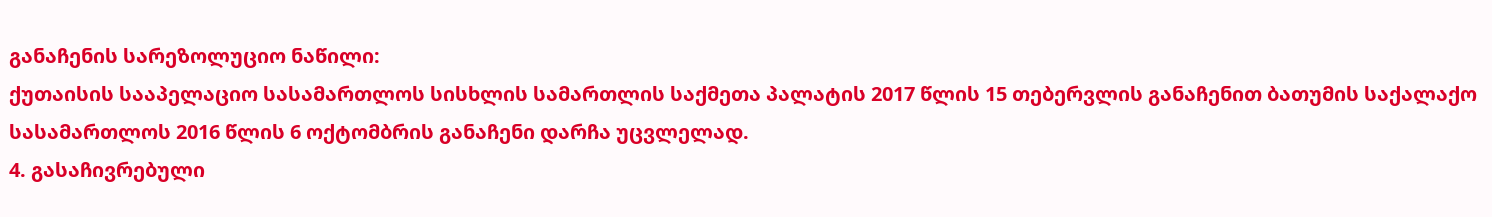განაჩენის სარეზოლუციო ნაწილი:
ქუთაისის სააპელაციო სასამართლოს სისხლის სამართლის საქმეთა პალატის 2017 წლის 15 თებერვლის განაჩენით ბათუმის საქალაქო სასამართლოს 2016 წლის 6 ოქტომბრის განაჩენი დარჩა უცვლელად.
4. გასაჩივრებული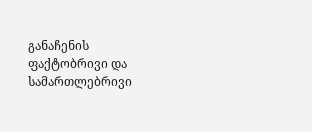განაჩენის ფაქტობრივი და სამართლებრივი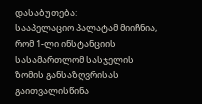დასაბუთება:
სააპელაციო პალატამ მიიჩნია, რომ 1-ლი ინსტანციის სასამართლომ სასჯელის ზომის განსაზღვრისას გაითვალისწინა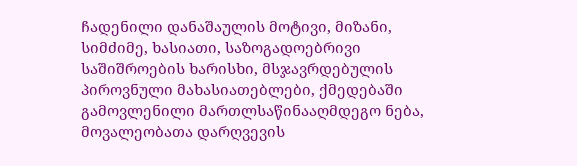ჩადენილი დანაშაულის მოტივი, მიზანი, სიმძიმე, ხასიათი, საზოგადოებრივი საშიშროების ხარისხი, მსჯავრდებულის პიროვნული მახასიათებლები, ქმედებაში გამოვლენილი მართლსაწინააღმდეგო ნება, მოვალეობათა დარღვევის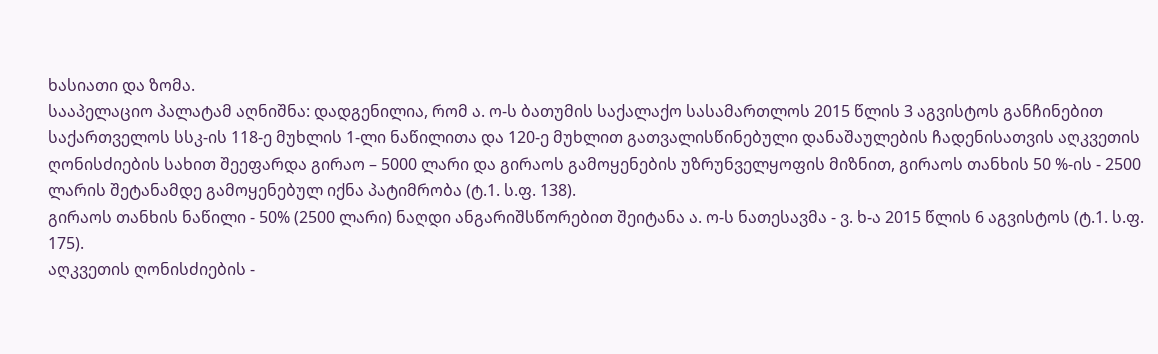ხასიათი და ზომა.
სააპელაციო პალატამ აღნიშნა: დადგენილია, რომ ა. ო-ს ბათუმის საქალაქო სასამართლოს 2015 წლის 3 აგვისტოს განჩინებით საქართველოს სსკ-ის 118-ე მუხლის 1-ლი ნაწილითა და 120-ე მუხლით გათვალისწინებული დანაშაულების ჩადენისათვის აღკვეთის ღონისძიების სახით შეეფარდა გირაო – 5000 ლარი და გირაოს გამოყენების უზრუნველყოფის მიზნით, გირაოს თანხის 50 %-ის - 2500 ლარის შეტანამდე გამოყენებულ იქნა პატიმრობა (ტ.1. ს.ფ. 138).
გირაოს თანხის ნაწილი - 50% (2500 ლარი) ნაღდი ანგარიშსწორებით შეიტანა ა. ო-ს ნათესავმა - ვ. ხ-ა 2015 წლის 6 აგვისტოს (ტ.1. ს.ფ. 175).
აღკვეთის ღონისძიების -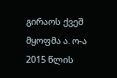გირაოს ქვეშ მყოფმა ა. ო-ა 2015 წლის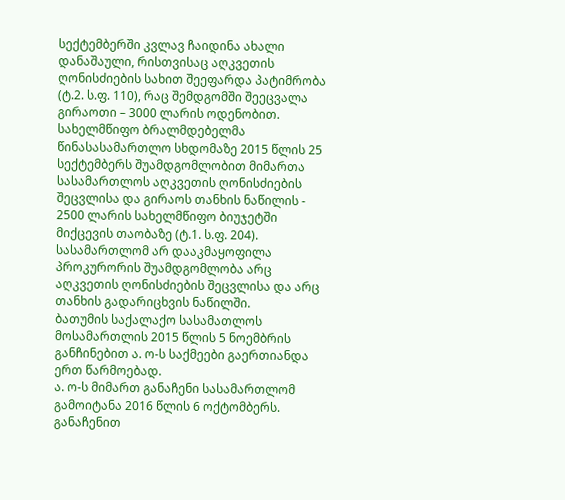სექტემბერში კვლავ ჩაიდინა ახალი დანაშაული, რისთვისაც აღკვეთის ღონისძიების სახით შეეფარდა პატიმრობა (ტ.2. ს.ფ. 110), რაც შემდგომში შეეცვალა გირაოთი – 3000 ლარის ოდენობით.
სახელმწიფო ბრალმდებელმა წინასასამართლო სხდომაზე 2015 წლის 25 სექტემბერს შუამდგომლობით მიმართა სასამართლოს აღკვეთის ღონისძიების შეცვლისა და გირაოს თანხის ნაწილის - 2500 ლარის სახელმწიფო ბიუჯეტში მიქცევის თაობაზე (ტ.1. ს.ფ. 204).
სასამართლომ არ დააკმაყოფილა პროკურორის შუამდგომლობა არც აღკვეთის ღონისძიების შეცვლისა და არც თანხის გადარიცხვის ნაწილში.
ბათუმის საქალაქო სასამათლოს მოსამართლის 2015 წლის 5 ნოემბრის განჩინებით ა. ო-ს საქმეები გაერთიანდა ერთ წარმოებად.
ა. ო-ს მიმართ განაჩენი სასამართლომ გამოიტანა 2016 წლის 6 ოქტომბერს. განაჩენით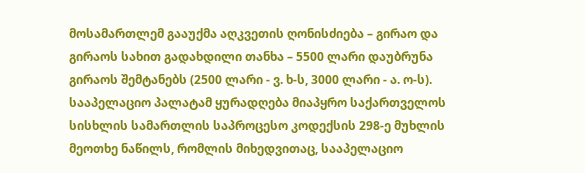მოსამართლემ გააუქმა აღკვეთის ღონისძიება – გირაო და გირაოს სახით გადახდილი თანხა – 5500 ლარი დაუბრუნა გირაოს შემტანებს (2500 ლარი - ვ. ხ-ს, 3000 ლარი - ა. ო-ს).
სააპელაციო პალატამ ყურადღება მიაპყრო საქართველოს სისხლის სამართლის საპროცესო კოდექსის 298-ე მუხლის მეოთხე ნაწილს, რომლის მიხედვითაც, სააპელაციო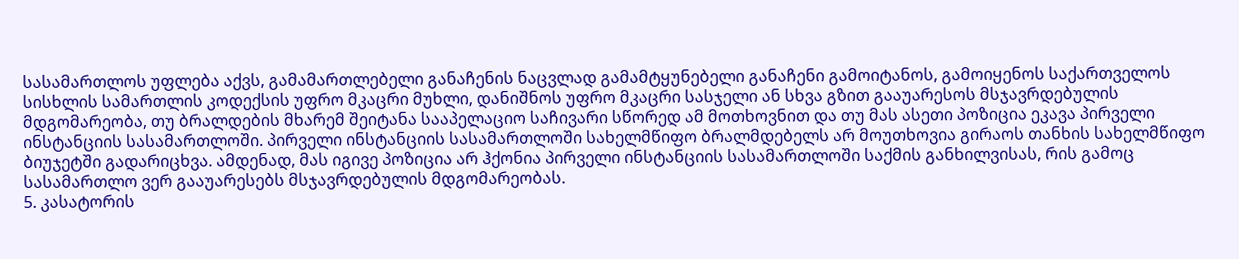სასამართლოს უფლება აქვს, გამამართლებელი განაჩენის ნაცვლად გამამტყუნებელი განაჩენი გამოიტანოს, გამოიყენოს საქართველოს სისხლის სამართლის კოდექსის უფრო მკაცრი მუხლი, დანიშნოს უფრო მკაცრი სასჯელი ან სხვა გზით გააუარესოს მსჯავრდებულის მდგომარეობა, თუ ბრალდების მხარემ შეიტანა სააპელაციო საჩივარი სწორედ ამ მოთხოვნით და თუ მას ასეთი პოზიცია ეკავა პირველი ინსტანციის სასამართლოში. პირველი ინსტანციის სასამართლოში სახელმწიფო ბრალმდებელს არ მოუთხოვია გირაოს თანხის სახელმწიფო ბიუჯეტში გადარიცხვა. ამდენად, მას იგივე პოზიცია არ ჰქონია პირველი ინსტანციის სასამართლოში საქმის განხილვისას, რის გამოც სასამართლო ვერ გააუარესებს მსჯავრდებულის მდგომარეობას.
5. კასატორის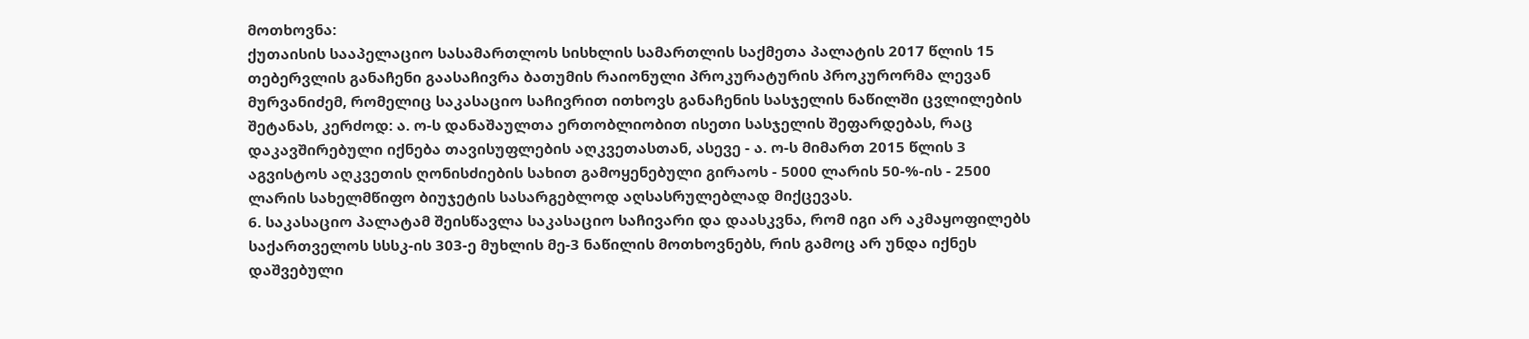მოთხოვნა:
ქუთაისის სააპელაციო სასამართლოს სისხლის სამართლის საქმეთა პალატის 2017 წლის 15 თებერვლის განაჩენი გაასაჩივრა ბათუმის რაიონული პროკურატურის პროკურორმა ლევან მურვანიძემ, რომელიც საკასაციო საჩივრით ითხოვს განაჩენის სასჯელის ნაწილში ცვლილების შეტანას, კერძოდ: ა. ო-ს დანაშაულთა ერთობლიობით ისეთი სასჯელის შეფარდებას, რაც დაკავშირებული იქნება თავისუფლების აღკვეთასთან, ასევე - ა. ო-ს მიმართ 2015 წლის 3 აგვისტოს აღკვეთის ღონისძიების სახით გამოყენებული გირაოს - 5000 ლარის 50-%-ის - 2500 ლარის სახელმწიფო ბიუჯეტის სასარგებლოდ აღსასრულებლად მიქცევას.
6. საკასაციო პალატამ შეისწავლა საკასაციო საჩივარი და დაასკვნა, რომ იგი არ აკმაყოფილებს საქართველოს სსსკ-ის 303-ე მუხლის მე-3 ნაწილის მოთხოვნებს, რის გამოც არ უნდა იქნეს დაშვებული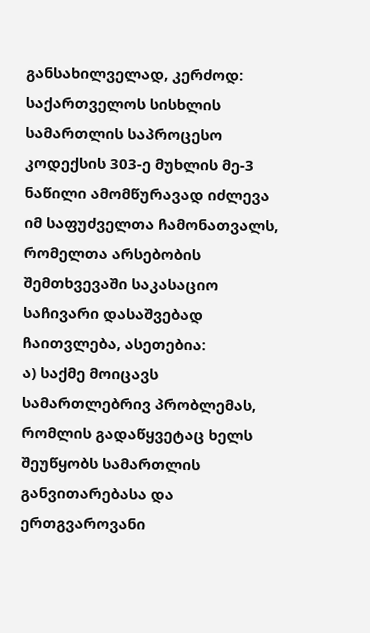განსახილველად, კერძოდ: საქართველოს სისხლის სამართლის საპროცესო კოდექსის 303-ე მუხლის მე-3 ნაწილი ამომწურავად იძლევა იმ საფუძველთა ჩამონათვალს, რომელთა არსებობის შემთხვევაში საკასაციო საჩივარი დასაშვებად ჩაითვლება, ასეთებია:
ა) საქმე მოიცავს სამართლებრივ პრობლემას, რომლის გადაწყვეტაც ხელს შეუწყობს სამართლის განვითარებასა და ერთგვაროვანი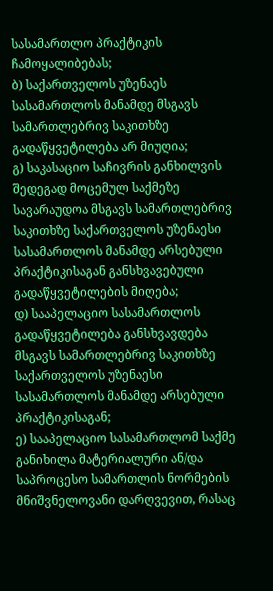სასამართლო პრაქტიკის ჩამოყალიბებას;
ბ) საქართველოს უზენაეს სასამართლოს მანამდე მსგავს სამართლებრივ საკითხზე გადაწყვეტილება არ მიუღია;
გ) საკასაციო საჩივრის განხილვის შედეგად მოცემულ საქმეზე სავარაუდოა მსგავს სამართლებრივ საკითხზე საქართველოს უზენაესი სასამართლოს მანამდე არსებული პრაქტიკისაგან განსხვავებული გადაწყვეტილების მიღება;
დ) სააპელაციო სასამართლოს გადაწყვეტილება განსხვავდება მსგავს სამართლებრივ საკითხზე საქართველოს უზენაესი სასამართლოს მანამდე არსებული პრაქტიკისაგან;
ე) სააპელაციო სასამართლომ საქმე განიხილა მატერიალური ან/და საპროცესო სამართლის ნორმების მნიშვნელოვანი დარღვევით, რასაც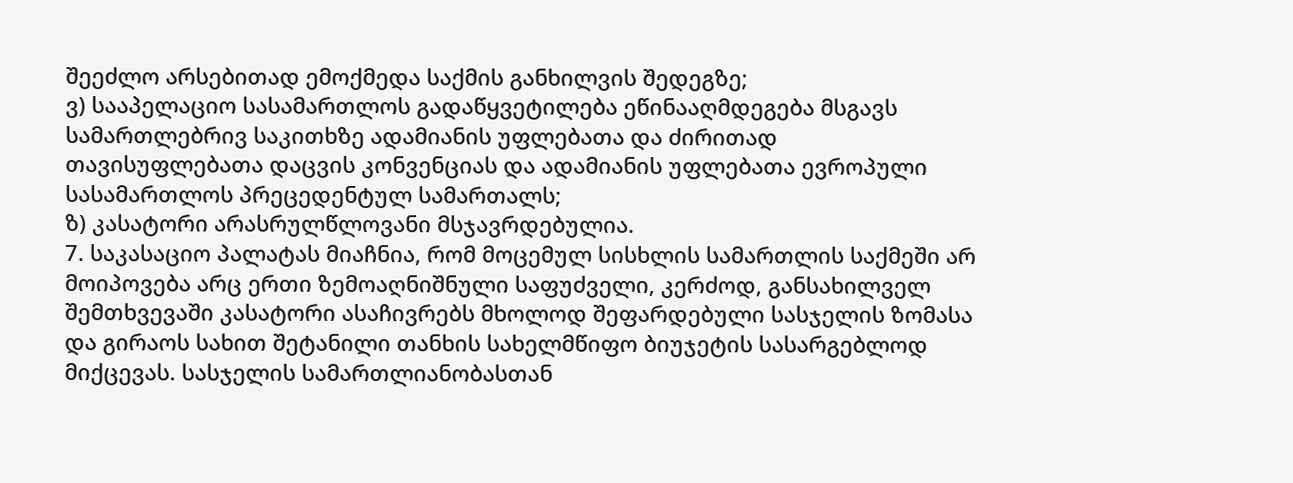შეეძლო არსებითად ემოქმედა საქმის განხილვის შედეგზე;
ვ) სააპელაციო სასამართლოს გადაწყვეტილება ეწინააღმდეგება მსგავს სამართლებრივ საკითხზე ადამიანის უფლებათა და ძირითად თავისუფლებათა დაცვის კონვენციას და ადამიანის უფლებათა ევროპული სასამართლოს პრეცედენტულ სამართალს;
ზ) კასატორი არასრულწლოვანი მსჯავრდებულია.
7. საკასაციო პალატას მიაჩნია, რომ მოცემულ სისხლის სამართლის საქმეში არ მოიპოვება არც ერთი ზემოაღნიშნული საფუძველი, კერძოდ, განსახილველ შემთხვევაში კასატორი ასაჩივრებს მხოლოდ შეფარდებული სასჯელის ზომასა და გირაოს სახით შეტანილი თანხის სახელმწიფო ბიუჯეტის სასარგებლოდ მიქცევას. სასჯელის სამართლიანობასთან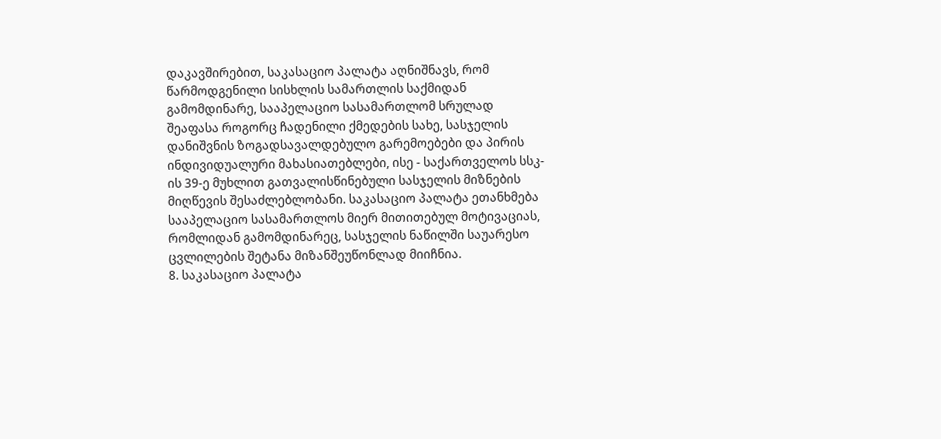დაკავშირებით, საკასაციო პალატა აღნიშნავს, რომ წარმოდგენილი სისხლის სამართლის საქმიდან გამომდინარე, სააპელაციო სასამართლომ სრულად შეაფასა როგორც ჩადენილი ქმედების სახე, სასჯელის დანიშვნის ზოგადსავალდებულო გარემოებები და პირის ინდივიდუალური მახასიათებლები, ისე - საქართველოს სსკ-ის 39-ე მუხლით გათვალისწინებული სასჯელის მიზნების მიღწევის შესაძლებლობანი. საკასაციო პალატა ეთანხმება სააპელაციო სასამართლოს მიერ მითითებულ მოტივაციას, რომლიდან გამომდინარეც, სასჯელის ნაწილში საუარესო ცვლილების შეტანა მიზანშეუწონლად მიიჩნია.
8. საკასაციო პალატა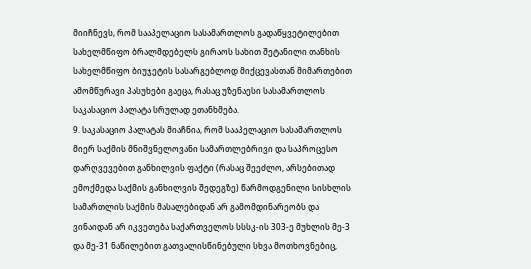მიიჩნევს, რომ სააპელაციო სასამართლოს გადაწყვეტილებით სახელმწიფო ბრალმდებელს გირაოს სახით შეტანილი თანხის სახელმწიფო ბიუჯეტის სასარგებლოდ მიქცევასთან მიმართებით ამომწურავი პასუხები გაეცა, რასაც უზენაესი სასამართლოს საკასაციო პალატა სრულად ეთანხმება.
9. საკასაციო პალატას მიაჩნია, რომ სააპელაციო სასამართლოს მიერ საქმის მნიშვნელოვანი სამართლებრივი და საპროცესო დარღვევებით განხილვის ფაქტი (რასაც შეეძლო, არსებითად ემოქმედა საქმის განხილვის შედეგზე) წარმოდგენილი სისხლის სამართლის საქმის მასალებიდან არ გამომდინარეობს და ვინაიდან არ იკვეთება საქართველოს სსსკ-ის 303-ე მუხლის მე-3 და მე-31 ნაწილებით გათვალისწინებული სხვა მოთხოვნებიც,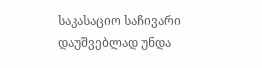საკასაციო საჩივარი დაუშვებლად უნდა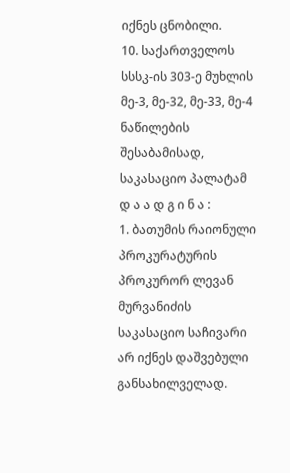იქნეს ცნობილი.
10. საქართველოს სსსკ-ის 303-ე მუხლის მე-3, მე-32, მე-33, მე-4 ნაწილების შესაბამისად, საკასაციო პალატამ
დ ა ა დ გ ი ნ ა :
1. ბათუმის რაიონული პროკურატურის პროკურორ ლევან მურვანიძის საკასაციო საჩივარი არ იქნეს დაშვებული განსახილველად.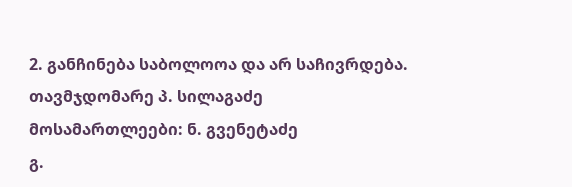2. განჩინება საბოლოოა და არ საჩივრდება.
თავმჯდომარე პ. სილაგაძე
მოსამართლეები: ნ. გვენეტაძე
გ.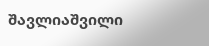შავლიაშვილი